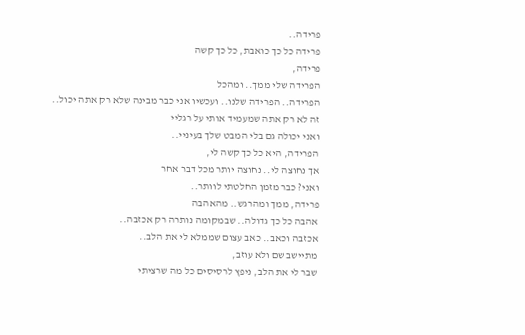פרידה..
פרידה כל כך כואבת, כל כך קשה
פרידה,
הפרידה שלי ממך.. ומהכל
הפרידה.. הפרידה שלנו.. ועכשיו אני כבר מבינה שלא רק אתה יכול..
זה לא רק אתה שמעמיד אותי על רגליי
ואני יכולה גם בלי המבט שלך בעיניי..
הפרידה, היא כל כך קשה לי,
אך נחוצה לי.. נחוצה יותר מכל דבר אחר
ואני? כבר מזמן החלטתי לוותר..
פרידה, ממך ומהרגש.. מהאהבה
אהבה כל כך גדולה.. שבמקומה נותרה רק אכזבה..
אכזבה וכאב.. כאב עצום שממלא לי את הלב..
מתיישב שם ולא עוזב,
שבר לי את הלב, ניפץ לרסיסים כל מה שרציתי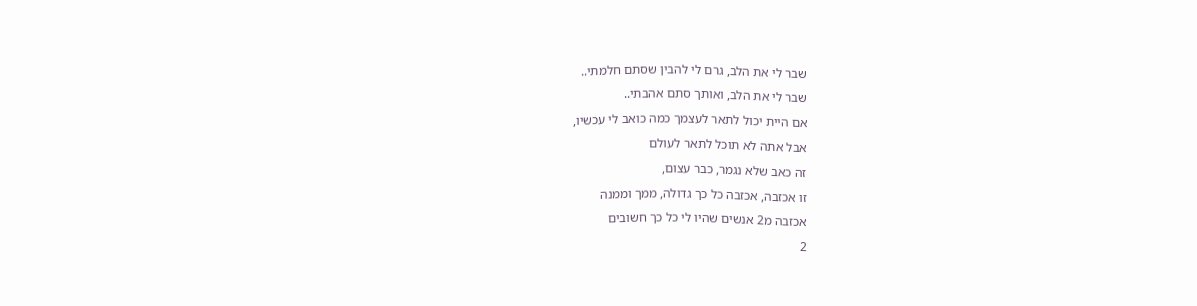שבר לי את הלב, גרם לי להבין שסתם חלמתי..
שבר לי את הלב, ואותך סתם אהבתי..
אם היית יכול לתאר לעצמך כמה כואב לי עכשיו,
אבל אתה לא תוכל לתאר לעולם
זה כאב שלא נגמר, כבר עצום,
זו אכזבה, אכזבה כל כך גדולה, ממך וממנה
אכזבה מ2 אנשים שהיו לי כל כך חשובים
2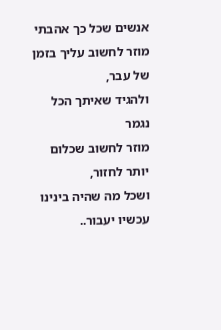אנשים שכל כך אהבתי
מוזר לחשוב עליך בזמן של עבר,
ולהגיד שאיתך הכל נגמר
מוזר לחשוב שכלום יותר לחזור,
ושכל מה שהיה בינינו עכשיו יעבור..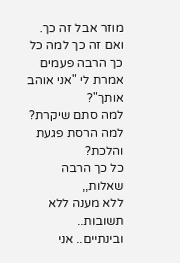מוזר אבל זה כך.
ואם זה כך למה כל כך הרבה פעמים אמרת לי "אני אוהב אותך"?
למה סתם שיקרת? למה הרסת פגעת והלכת?
כל כך הרבה שאלות,,
ללא מענה ללא תשובות..
ובינתיים.. אני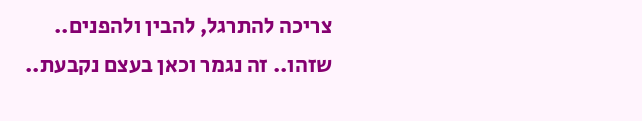צריכה להתרגל, להבין ולהפנים..
שזהו.. זה נגמר וכאן בעצם נקבעת..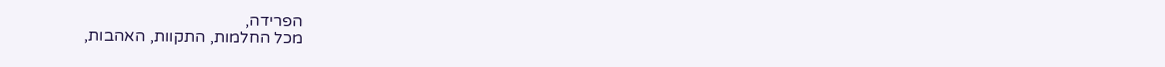הפרידה,
מכל החלמות, התקוות, האהבות,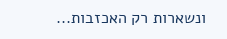ונשארות רק האכזבות...